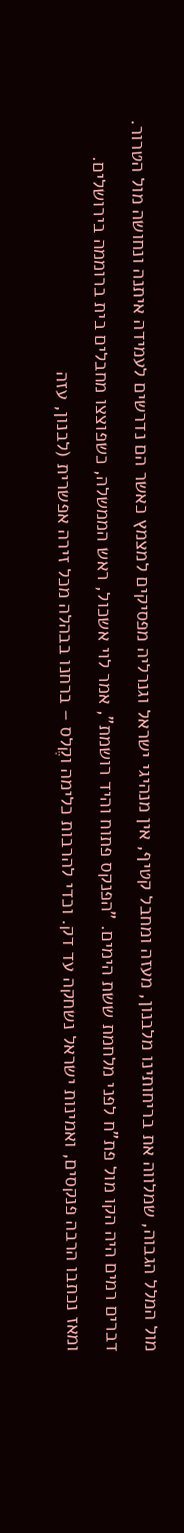מול המלל הגבוה, שמלווה את בריחותינו מלבנון, מעזה ומחבל קטיף, אין מנהיגי ישראל וגנרליה מפסיקים למצמץ כאשר הם נדרשים לעמידה איתנה ונחושה מול הטרור.
דברים רמים היה הקו מול פת"ח לפני מלחמת ששת הימים. "הפנקס פתוח והיד רושמת", אמר לוי אשכול, ראש הממשלה, כשפוצצו מחבלים בית ברוממה בירושלים.
ומאז נכתבו הרבה פנקסים, ואמינות ישראל נשחקה עד דק. וכדי להרבות כלימה וקֶלס – ברחנו בבהלה מכל זירה אפשרית (לבנון, עזה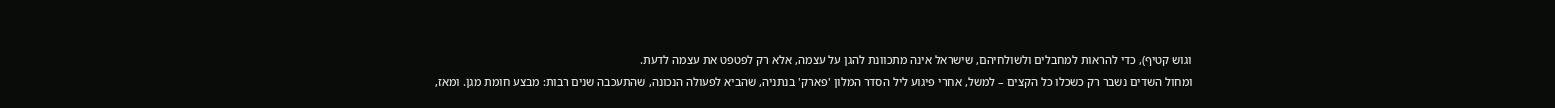וגוש קטיף), כדי להראות למחבלים ולשולחיהם, שישראל אינה מתכוונת להגן על עצמה, אלא רק לפטפט את עצמה לדעת.
ומחול השדים נשבר רק כשכלו כל הקצים – למשל, אחרי פיגוע ליל הסדר המלון 'פארק' בנתניה, שהביא לפעולה הנכונה, שהתעכבה שנים רבות: מבצע חומת מגן. ומאז,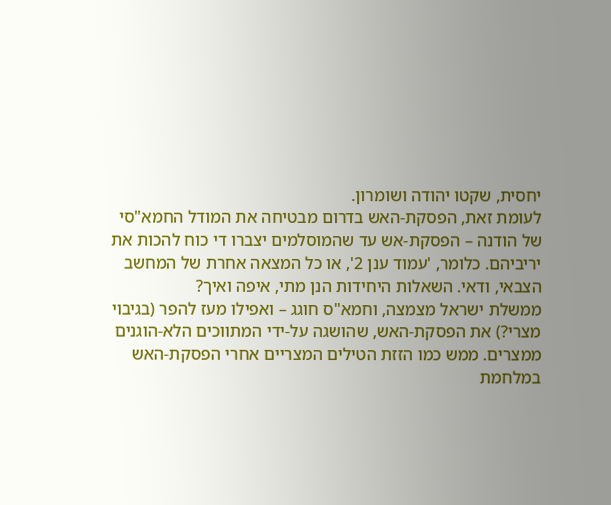יחסית, שקטו יהודה ושומרון.
לעומת זאת, הפסקת-האש בדרום מבטיחה את המודל החמא"סי של הודנה – הפסקת-אש עד שהמוסלמים יצברו די כוח להכות את יריביהם. כלומר, 'עמוד ענן 2', או כל המצאה אחרת של המחשב הצבאי, ודאי. השאלות היחידות הנן מתי, איפה ואיך?
ממשלת ישראל מצמצה, וחמא"ס חוגג – ואפילו מעז להפר (בגיבוי מצרי?) את הפסקת-האש, שהושגה על-ידי המתווכים הלא-הוגנים ממצרים. ממש כמו הזזת הטילים המצריים אחרי הפסקת-האש במלחמת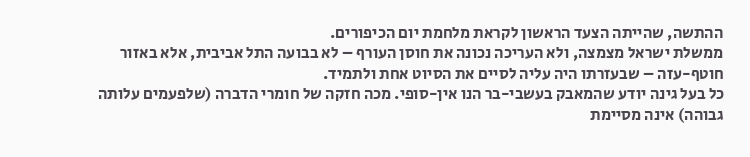ההתשה, שהייתה הצעד הראשון לקראת מלחמת יום הכיפורים.
ממשלת ישראל מצמצה, ולא העריכה נכונה את חוסן העורף – לא בבועה התל אביבית, אלא באזור חוטף-עזה – שבעזרתו היה עליה לסיים את הסיוט אחת ולתמיד.
כל בעל גינה יודע שהמאבק בעשבי-בר הנו אין-סופי. מכה חזקה של חומרי הדברה (שלפעמים עלותה גבוהה) אינה מסיימת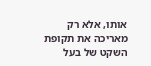אותו, אלא רק מאריכה את תקופת השקט של בעל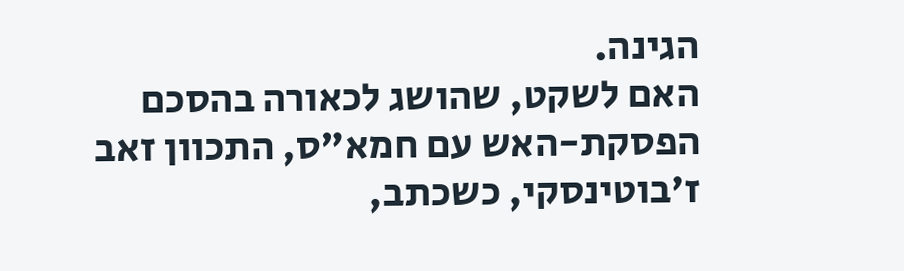הגינה.
האם לשקט, שהושג לכאורה בהסכם הפסקת-האש עם חמא"ס, התכוון זאב ז'בוטינסקי, כשכתב,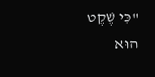"כִּי שֶׁקֶט הוּא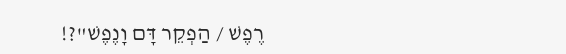רֶפֶשׁ / הַפְקֵר דָּם וָנֶפֶשׁ"?!